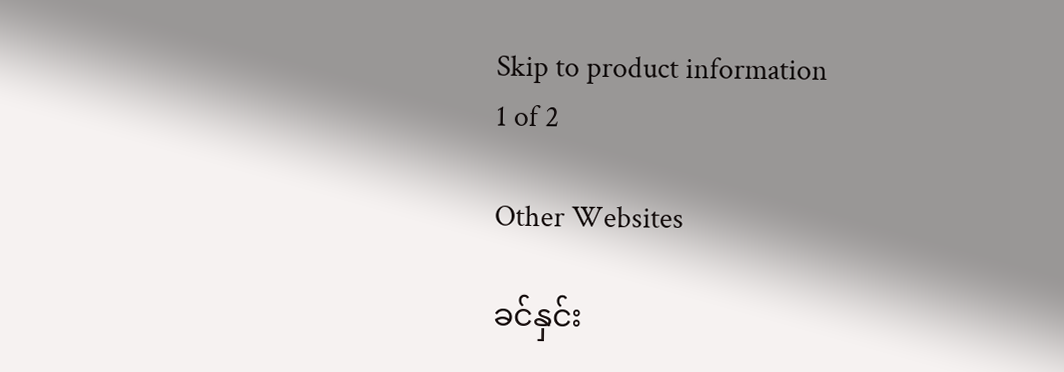Skip to product information
1 of 2

Other Websites

ခင်နှင်း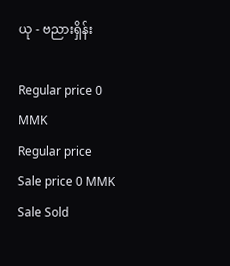ယု - ဗညားရှိန်း

Regular price 0 MMK
Regular price Sale price 0 MMK
Sale Sold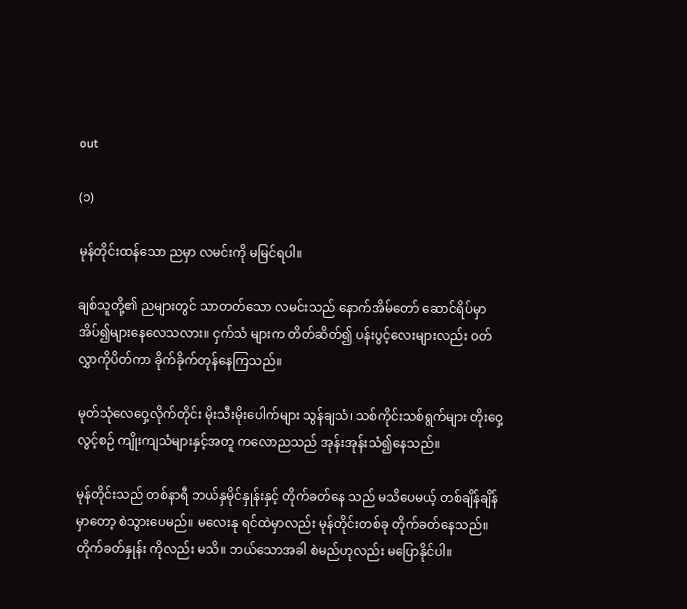out

(၁)

မုန်တိုင်းထန်သော ညမှာ လမင်းကို မမြင်ရပါ။

ချစ်သူတို့၏ ညများတွင် သာတတ်သော လမင်းသည် နောက်အိမ်တော် ဆောင်ရိပ်မှာ အိပ်၍များနေလေသလား။ ငှက်သံ များက တိတ်ဆိတ်၍ ပန်းပွင့်လေးများလည်း ဝတ်လွှာကိုပိတ်ကာ ခိုက်ခိုက်တုန်နေကြသည်။

မုတ်သုံလေဝှေ့လိုက်တိုင်း မိုးသီးမိုးပေါက်များ သွန်ချသံ၊ သစ်ကိုင်းသစ်ရွက်များ တိုးဝှေ့လွင့်စဉ် ကျိုးကျသံများနှင့်အတူ ကလောညသည် အုန်းအုန်းသံ၍နေသည်။

မုန်တိုင်းသည် တစ်နာရီ ဘယ်နှမိုင်နှုန်းနှင့် တိုက်ခတ်နေ သည် မသိပေမယ့် တစ်ချိန်ချိန်မှာတော့ စဲသွားပေမည်။ မလေးနု ရင်ထဲမှာလည်း မုန်တိုင်းတစ်ခု တိုက်ခတ်နေသည်။ တိုက်ခတ်နှုန်း ကိုလည်း မသိ။ ဘယ်သောအခါ စဲမည်ဟုလည်း မပြောနိုင်ပါ။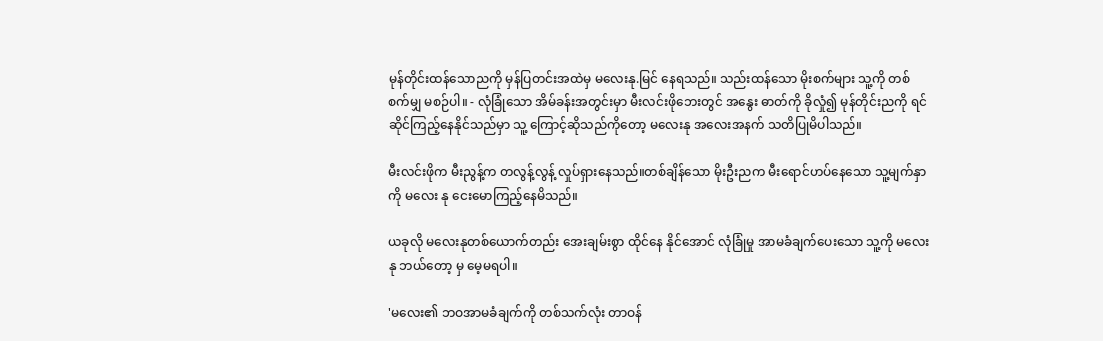မုန်တိုင်းထန်သောညကို မှန်ပြတင်းအထဲမှ မလေးနု.မြင် နေရသည်။ သည်းထန်သော မိုးစက်များ သူ့ကို တစ်စက်မျှ မစဉ်ပါ။ - လုံခြုံသော အိမ်ခန်းအတွင်းမှာ မီးလင်းဖိုဘေးတွင် အနွေး ဓာတ်ကို ခိုလှုံ၍ မုန်တိုင်းညကို ရင်ဆိုင်ကြည့်နေနိုင်သည်မှာ သူ့ ကြောင့်ဆိုသည်ကိုတော့ မလေးနု အလေးအနက် သတိပြုမိပါသည်။

မီးလင်းဖိုက မီးညွန့်က တလွန့်လွန့် လှုပ်ရှားနေသည်။တစ်ချိန်သော မိုးဦးညက မီးရောင်ဟပ်နေသော သူ့မျက်နှာကို မလေး နု ငေးမောကြည့်နေမိသည်။

ယခုလို မလေးနုတစ်ယောက်တည်း အေးချမ်းစွာ ထိုင်နေ နိုင်အောင် လုံခြုံမှု အာမခံချက်ပေးသော သူ့ကို မလေးနု ဘယ်တော့ မှ မေ့မရပါ။

'မလေး၏ ဘဝအာမခံချက်ကို တစ်သက်လုံး တာဝန်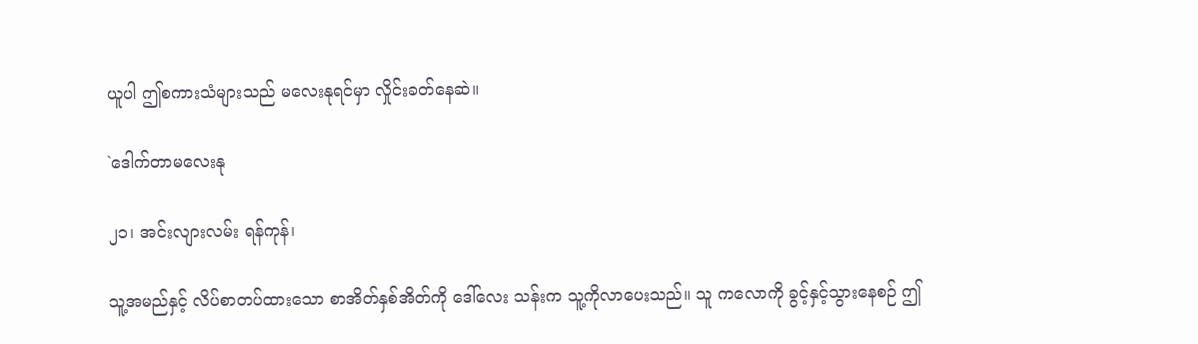ယူပါ ဤစကားသံများသည် မလေးနုရင်မှာ လှိုင်းခတ်နေဆဲ။

`ဒေါက်တာမလေးနု

၂၁၊ အင်းလျားလမ်း ရန်ကုန်၊

သူ့အမည်နှင့် လိပ်စာတပ်ထားသော စာအိတ်နှစ်အိတ်ကို ဒေါ်လေး သန်းက သူ့ကိုလာပေးသည်။ သူ ကလောကို ခွင့်နှင့်သွားနေစဉ် ဤ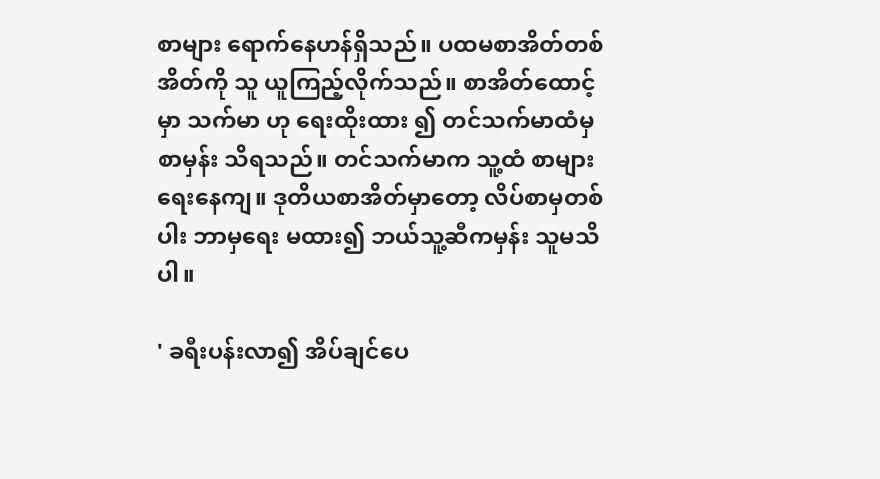စာများ ရောက်နေဟန်ရှိသည်။ ပထမစာအိတ်တစ်အိတ်ကို သူ ယူကြည့်လိုက်သည်။ စာအိတ်ထောင့်မှာ သက်မာ ဟု ရေးထိုးထား ၍ တင်သက်မာထံမှစာမှန်း သိရသည်။ တင်သက်မာက သူ့ထံ စာများ ရေးနေကျ။ ဒုတိယစာအိတ်မှာတော့ လိပ်စာမှတစ်ပါး ဘာမှရေး မထား၍ ဘယ်သူ့ဆီကမှန်း သူမသိပါ။

' ခရီးပန်းလာ၍ အိပ်ချင်ပေ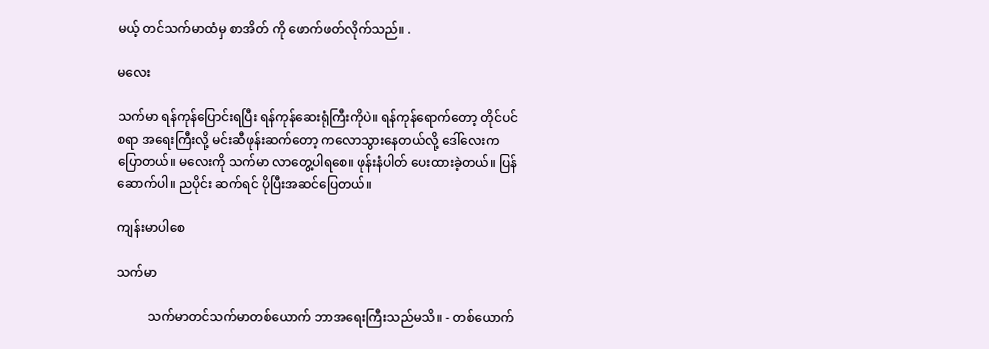မယ့် တင်သက်မာထံမှ စာအိတ် ကို ဖောက်ဖတ်လိုက်သည်။ .

မလေး

သက်မာ ရန်ကုန်ပြောင်းရပြီး ရန်ကုန်ဆေးရုံကြီးကိုပဲ။ ရန်ကုန်ရောက်တော့ တိုင်ပင်စရာ အရေးကြီးလို့ မင်းဆီဖုန်းဆက်တော့ ကလောသွားနေတယ်လို့ ဒေါ်လေးက ပြောတယ်။ မလေးကို သက်မာ လာတွေ့ပါရစေ။ ဖုန်းနံပါတ် ပေးထားခဲ့တယ်။ ပြန်ဆောက်ပါ။ ညပိုင်း ဆက်ရင် ပိုပြီးအဆင်ပြေတယ်။

ကျန်းမာပါစေ

သက်မာ

          သက်မာတင်သက်မာတစ်ယောက် ဘာအရေးကြီးသည်မသိ။ - တစ်ယောက်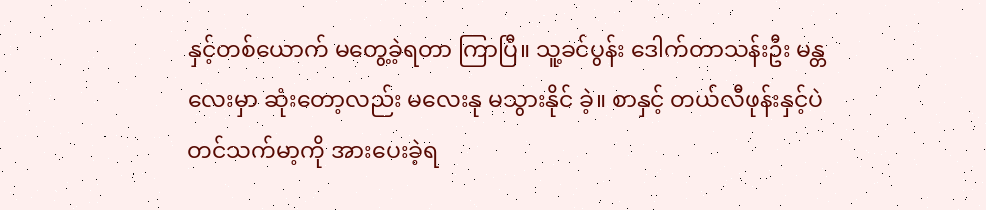နှင့်တစ်ယောက် မတွေ့ခဲ့ရတာ ကြာပြီ။ သူ့ခင်ပွန်း ဒေါက်တာသန်းဦး မန္တလေးမှာ ဆုံးတော့လည်း မလေးနု မသွားနိုင် ခဲ့။ စာနှင့် တယ်လီဖုန်းနှင့်ပဲ တင်သက်မာ့ကို အားပေးခဲ့ရ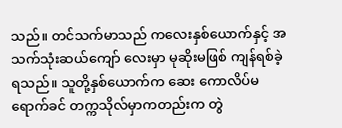သည်။ တင်သက်မာသည် ကလေးနှစ်ယောက်နှင့် အသက်သုံးဆယ်ကျော် လေးမှာ မုဆိုးမဖြစ် ကျန်ရစ်ခဲ့ရသည်။ သူတို့နှစ်ယောက်က ဆေး ကောလိပ်မရောက်ခင် တက္ကသိုလ်မှာကတည်းက တွဲ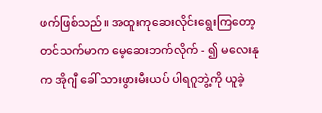ဖက်ဖြစ်သည်။ အထူးကုဆေးလိုင်းရွေးကြတော့ တင်သက်မာက မေ့ဆေးဘက်လိုက် - ၍ မလေးနုက အိုဂျီ ခေါ် သားဖွားမီးယပ် ပါရဂူဘွဲ့ကို ယူခဲ့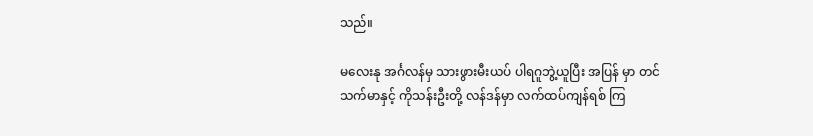သည်။

မလေးနု အင်္ဂလန်မှ သားဖွားမီးယပ် ပါရဂူဘွဲ့ယူပြီး အပြန် မှာ တင်သက်မာနှင့် ကိုသန်းဦးတို့ လန်ဒန်မှာ လက်ထပ်ကျန်ရစ် ကြ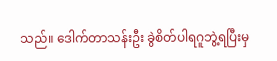သည်။ ဒေါက်တာသန်းဦး ခွဲစိတ်ပါရဂူဘွဲ့ရပြီးမှ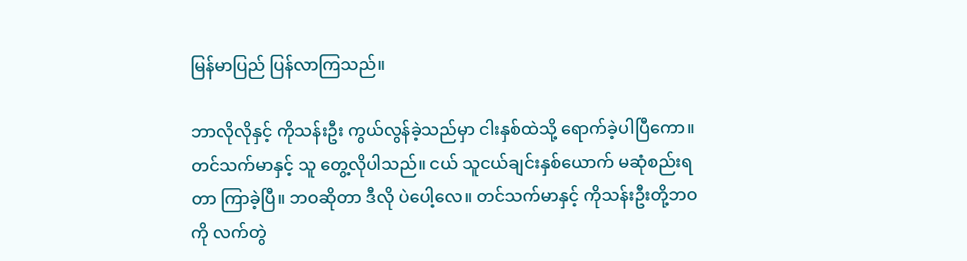မြန်မာပြည် ပြန်လာကြသည်။

ဘာလိုလိုနှင့် ကိုသန်းဦး ကွယ်လွန်ခဲ့သည်မှာ ငါးနှစ်ထဲသို့ ရောက်ခဲ့ပါပြီကော။ တင်သက်မာနှင့် သူ တွေ့လိုပါသည်။ ငယ် သူငယ်ချင်းနှစ်ယောက် မဆုံစည်းရတာ ကြာခဲ့ပြီ။ ဘဝဆိုတာ ဒီလို ပဲပေါ့လေ။ တင်သက်မာနှင့် ကိုသန်းဦးတို့ဘဝကို လက်တွဲ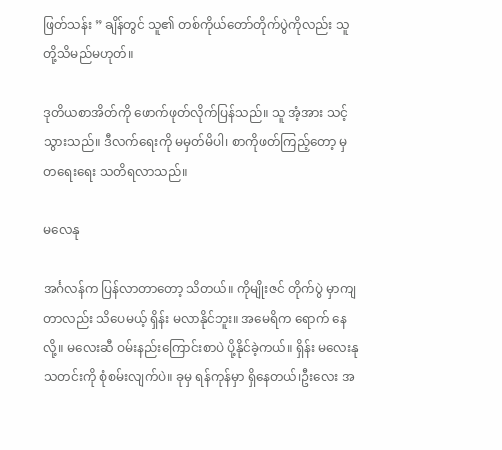ဖြတ်သန်း ” ချိန်တွင် သူ၏ တစ်ကိုယ်တော်တိုက်ပွဲကိုလည်း သူတို့သိမည်မဟုတ်။

ဒုတိယစာအိတ်ကို ဖောက်ဖုတ်လိုက်ပြန်သည်။ သူ အံ့အား သင့်သွားသည်။ ဒီလက်ရေးကို မမှတ်မိပါ၊ စာကိုဖတ်ကြည့်တော့ မှ တရေးရေး သတိရလာသည်။

မလေနု

အင်္ဂလန်က ပြန်လာတာတော့ သိတယ်။ ကိုမျိုးဇင် တိုက်ပွဲ မှာကျတာလည်း သိပေမယ့် ရှိန်း မလာနိုင်ဘူး။ အမေရိက ရောက် နေလို့။ မလေးဆီ ဝမ်းနည်းကြောင်းစာပဲ ပို့နိုင်ခဲ့ကယ်။ ရှိန်း မလေးနုသတင်းကို စုံစမ်းလျက်ပဲ။ ခုမှ ရန်ကုန်မှာ ရှိနေတယ်၊ဦးလေး အ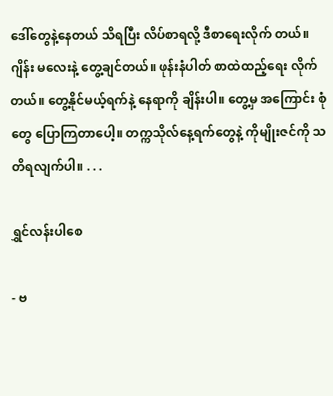ဒေါ်တွေနဲ့နေတယ် သိရပြီး လိပ်စာရလို့ ဒီစာရေးလိုက် တယ်။ ဂျိန်း မလေးနဲ့ တွေ့ချင်တယ်။ ဖုန်းနံပါတ် စာထဲထည့်ရေး လိုက်တယ်။ တွေ့နိုင်မယ့်ရက်နဲ့ နေရာကို ချိန်းပါ။ တွေ့မှ အကြောင်း စုံတွေ ပြောကြတာပေါ့။ တက္ကသိုလ်နေ့ရက်တွေနဲ့ ကိုမျိုးဇင်ကို သတိရလျက်ပါ။ . . .

ရွှင်လန်းပါစေ

- ဗ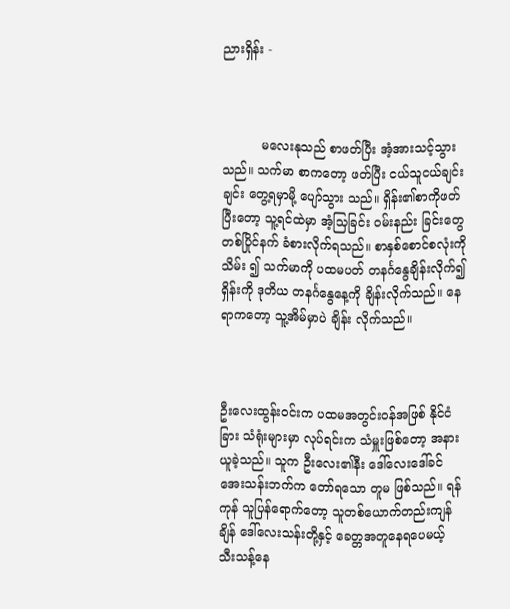ညားရှိန်း -



          မလေးနုသည် စာဖတ်ပြီး အံ့အားသင့်သွားသည်။ သက်မာ စာကတော့ ဖတ်ပြီး ငယ်သူငယ်ချင်းချင်း တွေ့ရမှာမို့ ပျော်သွား သည်။ ရှိန်း၏စာကိုဖတ်ပြီးတော့ သူ့ရင်ထဲမှာ အံ့သြခြင်း ဝမ်းနည်း ခြင်းတွေ တစ်ပြိုင်နက် ခံစားလိုက်ရသည်။ စာနှစ်စောင်စလုံးကိုသိမ်း ၍ သက်မာကို ပထမပတ် တနင်္ဂနွေချိန်းလိုက်၍ ရှိန်းကို ဒုတိယ တနင်္ဂနွေနေ့ကို ချိန်းလိုက်သည်။ နေရာကတော့ သူ့အိမ်မှာပဲ ချိန်း လိုက်သည်။



ဦးလေးထွန်းဝင်းက ပထမအတွင်းဝန်အဖြစ် နိုင်ငံခြား သံရုံးများမှာ လုပ်ရင်းက သံမှူးဖြစ်တော့ အနားယူခဲ့သည်။ သူက ဦးလေး၏နီး ဒေါ်လေးဒေါ်ခင်အေးသန်းဘက်က တော်ရသော တူမ ဖြစ်သည်။ ရန်ကုန် သူပြန်ရောက်တော့ သူတစ်ယောက်တည်းကျန်ချိန် ဒေါ်လေးသန်းတို့နှင့် ခေတ္တအတူနေရပေမယ့် သီးသန့်နေ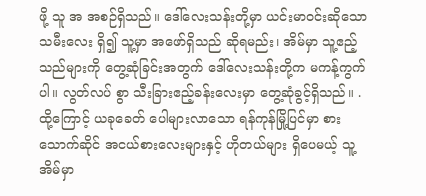ဖို့ သူ အ အစဉ်ရှိသည်။ ဒေါ်လေးသန်းတို့မှာ ယင်းမာဝင်းဆိုသော သမီးလေး ရှိ၍ သူ့မှာ အဖော်ရှိသည် ဆိုရမည်း၊ အိမ်မှာ သူ့ဧည့်သည်များကို တွေ့ဆုံခြင်းအတွက် ဒေါ်လေးသန်းတို့က မကန့်ကွက်ပါ။ လွတ်လပ် စွာ သီးခြားဧည့်ခန်းလေးမှာ တွေ့ဆုံခွင့်ရှိသည်။ . ထို့ကြောင့် ယခုခေတ် ပေါများလာသော ရန်ကုန်မြို့ပြင်မှာ စားသောက်ဆိုင် အငယ်စားလေးများနှင့် ဟိုတယ်များ ရှိပေမယ့် သူ့အိမ်မှာ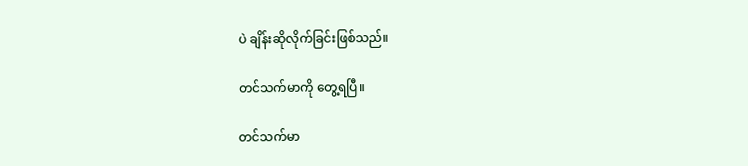ပဲ ချိန်းဆိုလိုက်ခြင်းဖြစ်သည်။

တင်သက်မာကို တွေ့ရပြီ။

တင်သက်မာ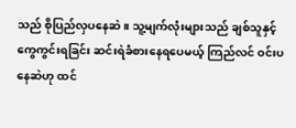သည် စိုပြည်လှပနေဆဲ။ သူ့မျက်လုံးများသည် ချစ်သူနှင့် ကွေကွင်းရခြင်း ဆင်းရဲခံစားနေရပေမယ့် ကြည်လင် ဝင်းပနေဆဲဟု ထင်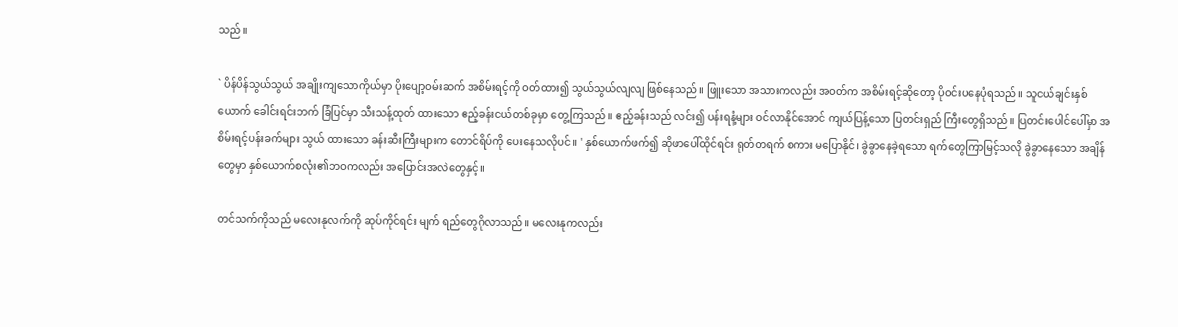သည်။

` ပိန်ပိန်သွယ်သွယ် အချိုးကျသောကိုယ်မှာ ပိုးပျော့ဝမ်းဆက် အစိမ်းရင့်ကို ဝတ်ထား၍ သွယ်သွယ်လျလျ ဖြစ်နေသည်။ ဖြူးသော အသားကလည်း အဝတ်က အစိမ်းရင့်ဆိုတော့ ပိုဝင်းပနေပုံရသည်။ သူငယ်ချင်းနှစ်ယောက် ခေါင်းရင်းဘက် ခြံပြင်မှာ သီးသန့်ထုတ် ထားသော ဧည့်ခန်းငယ်တစ်ခုမှာ တွေ့ကြသည်။ ဧည့်ခန်းသည် လင်း၍ ပန်းရနံ့များ ဝင်လာနိုင်အောင် ကျယ်ပြန့်သော ပြတင်းရှည် ကြီးတွေရှိသည်။ ပြတင်းပေါင်ပေါ်မှာ အစိမ်းရင့်ပန်းခက်များ သွယ် ထားသော ခန်းဆီးကြီးများက တောင်ရိပ်ကို ပေးနေသလိုပင်။ ' နှစ်ယောက်ဖက်၍ ဆိုဖာပေါ်ထိုင်ရင်း ရုတ်တရက် စကား မပြောနိုင်၊ ခွဲခွာနေခဲ့ရသော ရက်တွေကြာမြင့်သလို ခွဲခွာနေသော အချိန်တွေမှာ နှစ်ယောက်စလုံး၏ဘဝကလည်း အပြောင်းအလဲတွေနှင့်။

တင်သက်ကိုသည် မလေးနုလက်ကို ဆုပ်ကိုင်ရင်း မျက် ရည်တွေဂိုလာသည်။ မလေးနုကလည်း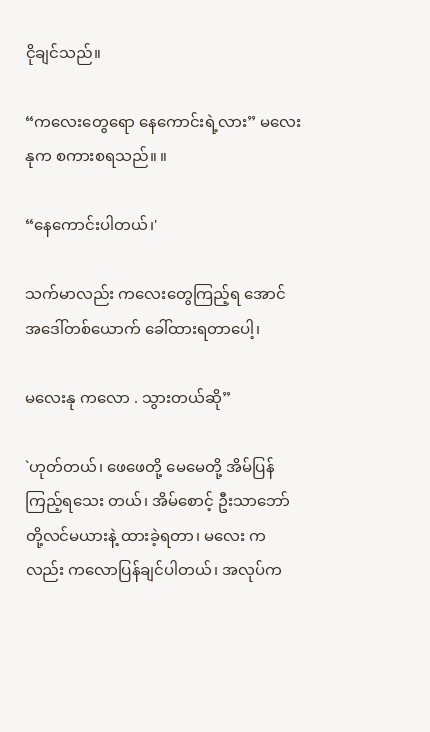ငိုချင်သည်။

“ကလေးတွေရော နေကောင်းရဲ့လား” မလေးနုက စကားစရသည်။ ။

“နေကောင်းပါတယ်၊'

သက်မာလည်း ကလေးတွေကြည့်ရ အောင် အဒေါ်တစ်ယောက် ခေါ်ထားရတာပေါ့၊

မလေးနု ကလော . သွားတယ်ဆို”

`ဟုတ်တယ်၊ ဖေဖေတို့ မေမေတို့ အိမ်ပြန်ကြည့်ရသေး တယ်၊ အိမ်စောင့် ဦးသာဘော်တို့လင်မယားနဲ့ ထားခဲ့ရတာ၊ မလေး ကလည်း ကလောပြန်ချင်ပါတယ်၊ အလုပ်က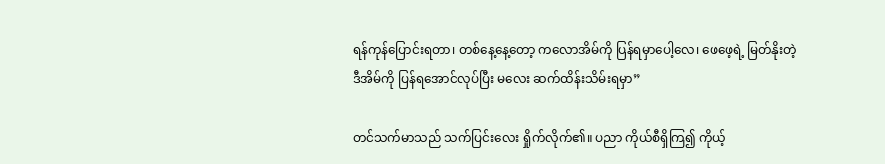ရန်ကုန်ပြောင်းရတာ၊ တစ်နေ့နေ့တော့ ကလောအိမ်ကို ပြန်ရမှာပေါ့လေ၊ ဖေဖေ့ရဲ့ မြတ်နိုးတဲ့ ဒီအိမ်ကို ပြန်ရအောင်လုပ်ပြီး မလေး ဆက်ထိန်းသိမ်းရမှာ”

တင်သက်မာသည် သက်ပြင်းလေး ရှိုက်လိုက်၏။ ပညာ ကိုယ်စီရှိကြ၍ ကိုယ့်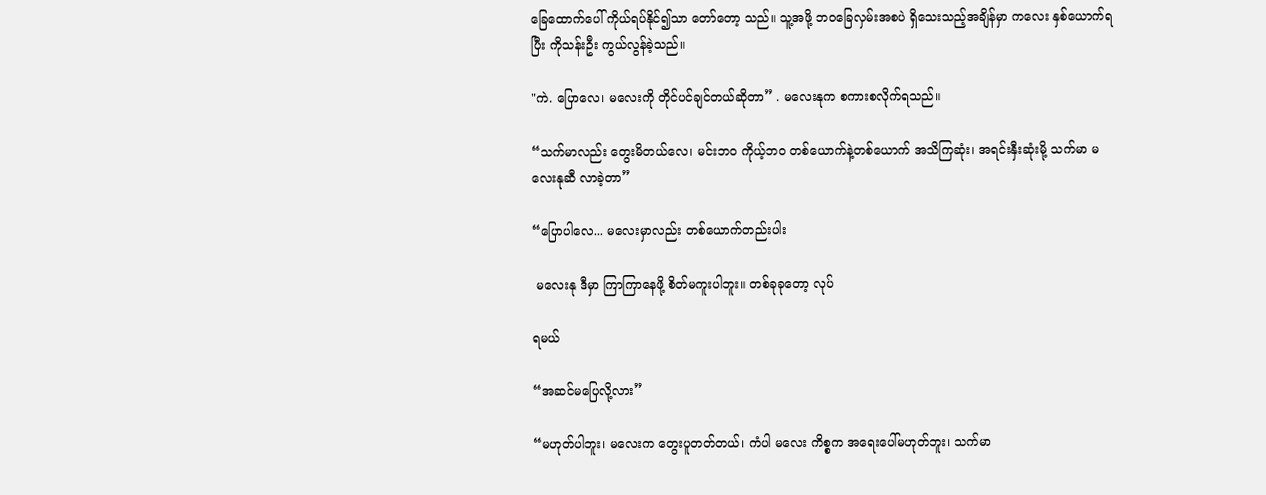ခြေထောက်ပေါ် ကိုယ်ရပ်နိုင်၍သာ တော်တော့ သည်။ သူ့အဖို့ ဘဝခြေလှမ်းအစပဲ ရှိသေးသည့်အချိန်မှာ ကလေး နှစ်ယောက်ရပြီး ကိုသန်းဦး ကွယ်လွန်ခဲ့သည်။

"ကဲ. ပြောလေ၊ မလေးကို တိုင်ပင်ချင်တယ်ဆိုတာ” . မလေးနုက စကားစလိုက်ရသည်။

“သက်မာလည်း တွေးမိတယ်လေ၊ မင်းဘဝ ကိုယ့်ဘဝ တစ်ယောက်နဲ့တစ်ယောက် အသိကြဆုံး၊ အရင်းနှီးဆုံးမို့ သက်မာ မလေးနုဆီ လာခဲ့တာ”

“ပြောပါလေ... မလေးမှာလည်း တစ်ယောက်တည်းပါး

 မလေးနု ဒီမှာ ကြာကြာနေဖို့ စိတ်မကူးပါဘူး။ တစ်ခုခုတော့ လုပ်

ရမယ်

“အဆင်မပြေလို့လား”

“မဟုတ်ပါဘူး၊ မလေးက တွေးပူတတ်တယ်၊ ကံပါ မလေး ကိစ္စက အရေးပေါ်မဟုတ်ဘူး၊ သက်မာ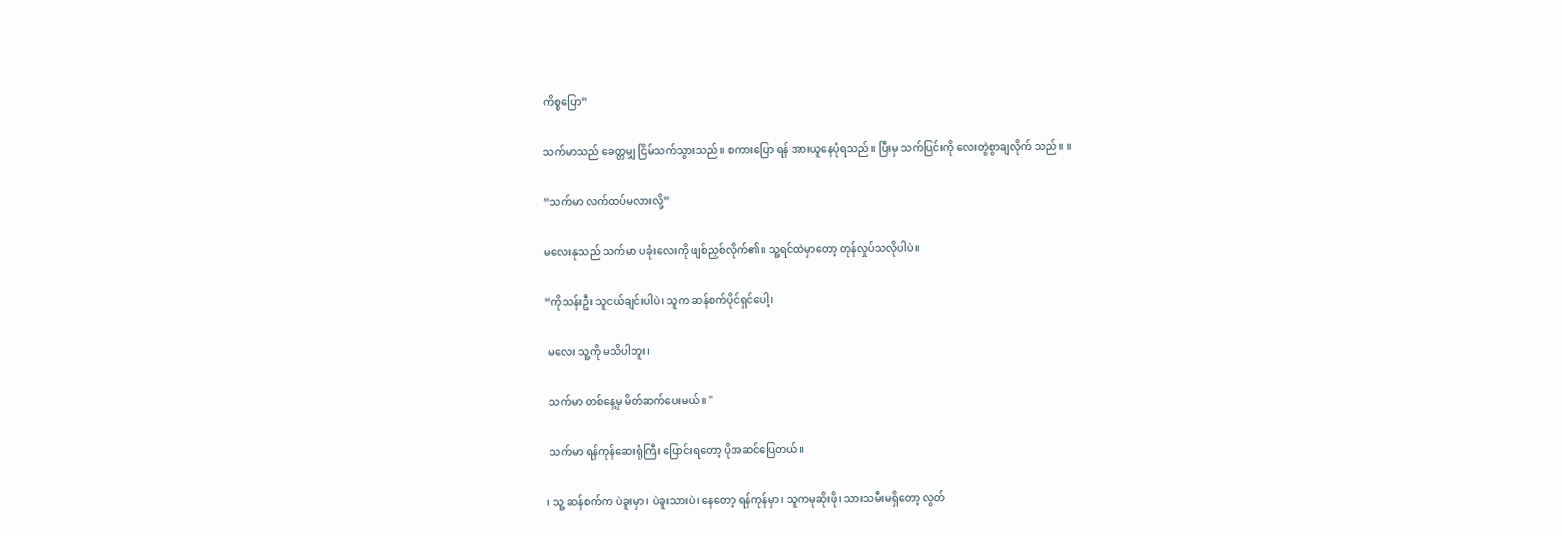ကိစ္စပြော”

သက်မာသည် ခေတ္တမျှ ငြိမ်သက်သွားသည်။ စကားပြော ရန် အားယူနေပုံရသည်။ ပြီးမှ သက်ပြင်းကို လေးတွဲစွာချလိုက် သည်။ ။

“သက်မာ လက်ထပ်မလားလို့”

မလေးနုသည် သက်မာ ပခုံးလေးကို ဖျစ်ညှစ်လိုက်၏။ သူ့ရင်ထဲမှာတော့ တုန်လှုပ်သလိုပါပဲ။

“ကိုသန်းဦး သူငယ်ချင်းပါပဲ၊ သူက ဆန်စက်ပိုင်ရှင်ပေါ့၊

 မလေး သူ့ကို မသိပါဘူး၊

 သက်မာ တစ်နေ့မှ မိတ်ဆက်ပေးမယ်။ "

 သက်မာ ရန်ကုန်ဆေးရုံကြီး ပြောင်းရတော့ ပိုအဆင်ပြေတယ်။

၊ သူ့ ဆန်စက်က ပဲခူးမှာ၊ ပဲခူးသားပဲ၊ နေတော့ ရန်ကုန်မှာ၊ သူကမုဆိုးဖို၊ သားသမီးမရှိတော့ လွတ်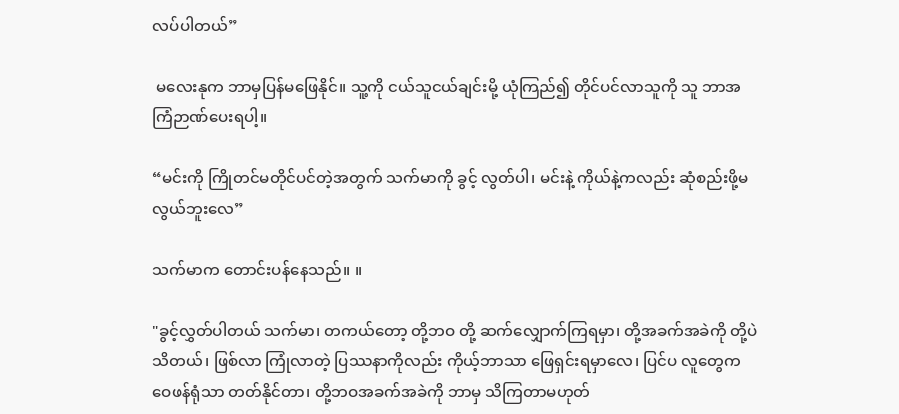လပ်ပါတယ်”

 မလေးနုက ဘာမှပြန်မဖြေနိုင်။ သူ့ကို ငယ်သူငယ်ချင်းမို့ ယုံကြည်၍ တိုင်ပင်လာသူကို သူ ဘာအကြံဉာဏ်ပေးရပါ့။

“မင်းကို ကြိုတင်မတိုင်ပင်တဲ့အတွက် သက်မာကို ခွင့် လွတ်ပါ၊ မင်းနဲ့ ကိုယ်နဲ့ကလည်း ဆုံစည်းဖို့မလွယ်ဘူးလေ”

သက်မာက တောင်းပန်နေသည်။ ။

"ခွင့်လွှတ်ပါတယ် သက်မာ၊ တကယ်တော့ တို့ဘဝ တို့ ဆက်လျှောက်ကြရမှာ၊ တို့အခက်အခဲကို တို့ပဲသိတယ်၊ ဖြစ်လာ ကြုံလာတဲ့ ပြဿနာကိုလည်း ကိုယ့်ဘာသာ ဖြေရှင်းရမှာလေ၊ ပြင်ပ လူတွေက ဝေဖန်ရုံသာ တတ်နိုင်တာ၊ တို့ဘဝအခက်အခဲကို ဘာမှ သိကြတာမဟုတ်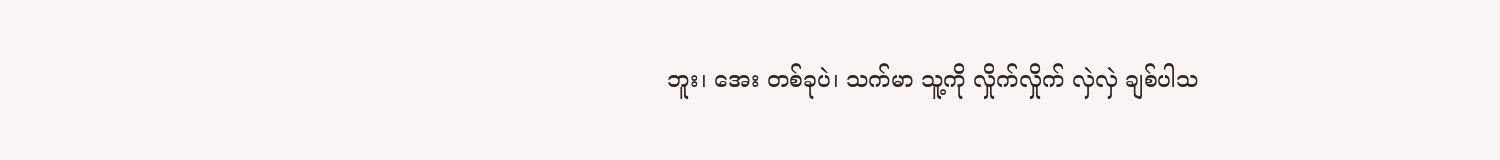ဘူး၊ အေး တစ်ခုပဲ၊ သက်မာ သူ့ကို လှိုက်လှိုက် လှဲလှဲ ချစ်ပါသ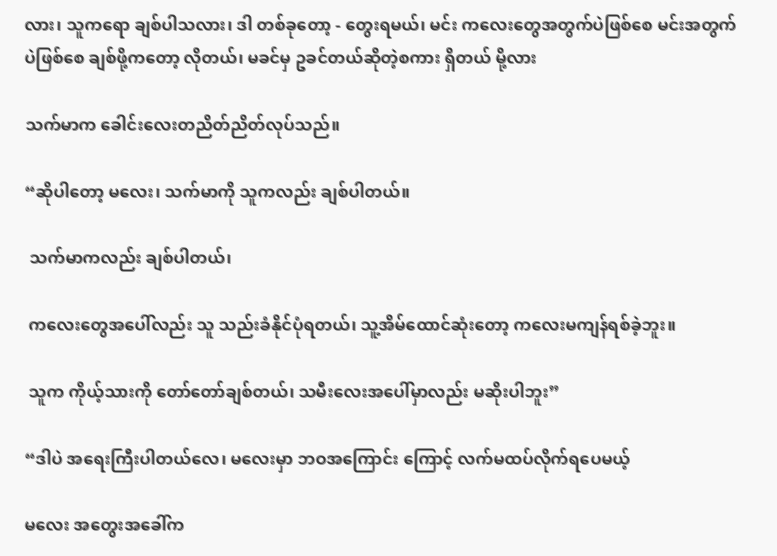လား၊ သူကရော ချစ်ပါသလား၊ ဒါ တစ်ခုတော့ - တွေးရမယ်၊ မင်း ကလေးတွေအတွက်ပဲဖြစ်စေ မင်းအတွက်ပဲဖြစ်စေ ချစ်ဖို့ကတော့ လိုတယ်၊ မခင်မှ ဥခင်တယ်ဆိုတဲ့စကား ရှိတယ် မို့လား

သက်မာက ခေါင်းလေးတညိတ်ညိတ်လုပ်သည်။

“ဆိုပါတော့ မလေး၊ သက်မာကို သူကလည်း ချစ်ပါတယ်။

 သက်မာကလည်း ချစ်ပါတယ်၊

 ကလေးတွေအပေါ်လည်း သူ သည်းခံနိုင်ပုံရတယ်၊ သူ့အိမ်ထောင်ဆုံးတော့ ကလေးမကျန်ရစ်ခဲ့ဘူး။

 သူက ကိုယ့်သားကို တော်တော်ချစ်တယ်၊ သမီးလေးအပေါ်မှာလည်း မဆိုးပါဘူး”

“ဒါပဲ အရေးကြီးပါတယ်လေ၊ မလေးမှာ ဘဝအကြောင်း ကြောင့် လက်မထပ်လိုက်ရပေမယ့်

မလေး အတွေးအခေါ်က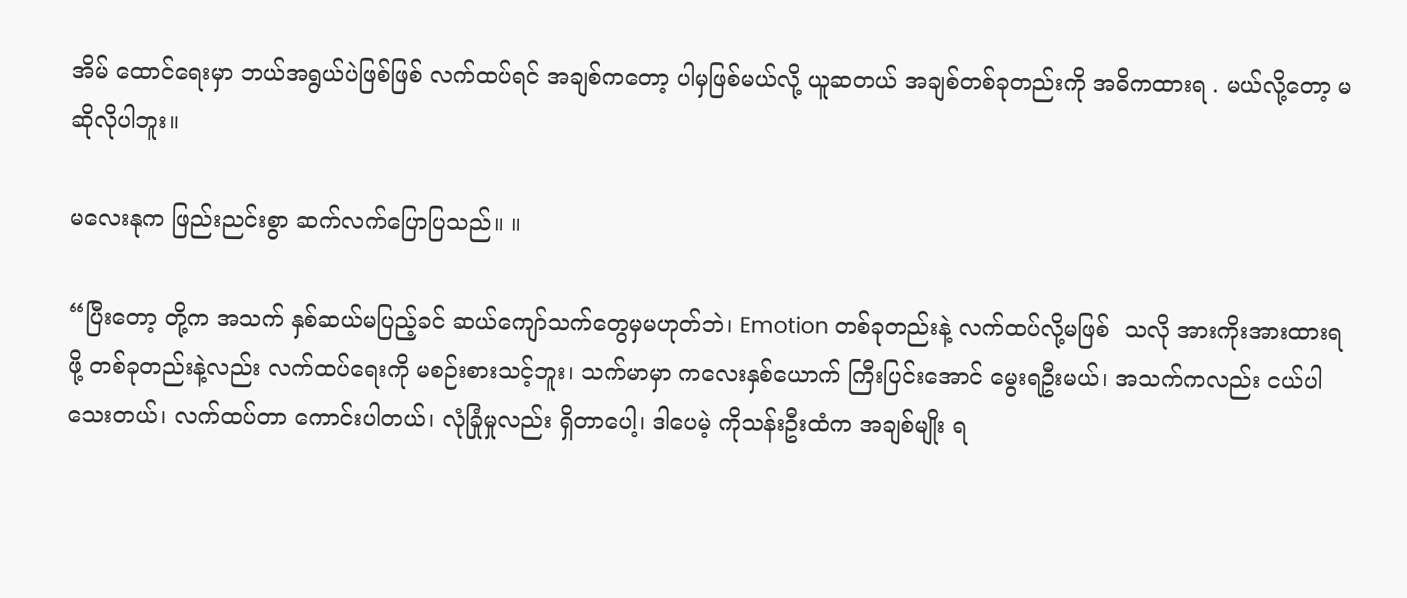အိမ် ထောင်ရေးမှာ ဘယ်အရွယ်ပဲဖြစ်ဖြစ် လက်ထပ်ရင် အချစ်ကတော့ ပါမှဖြစ်မယ်လို့ ယူဆတယ် အချစ်တစ်ခုတည်းကို အဓိကထားရ . မယ်လို့တော့ မဆိုလိုပါဘူး။

မလေးနုက ဖြည်းညင်းစွာ ဆက်လက်ပြောပြသည်။ ။

“ပြီးတော့ တို့က အသက် နှစ်ဆယ်မပြည့်ခင် ဆယ်ကျော်သက်တွေမှမဟုတ်ဘဲ၊ Emotion တစ်ခုတည်းနဲ့ လက်ထပ်လို့မဖြစ်  သလို အားကိုးအားထားရဖို့ တစ်ခုတည်းနဲ့လည်း လက်ထပ်ရေးကို မစဉ်းစားသင့်ဘူး၊ သက်မာမှာ ကလေးနှစ်ယောက် ကြီးပြင်းအောင် မွေးရဦးမယ်၊ အသက်ကလည်း ငယ်ပါသေးတယ်၊ လက်ထပ်တာ ကောင်းပါတယ်၊ လုံခြုံမှုလည်း ရှိတာပေါ့၊ ဒါပေမဲ့ ကိုသန်းဦးထံက အချစ်မျိုး ရ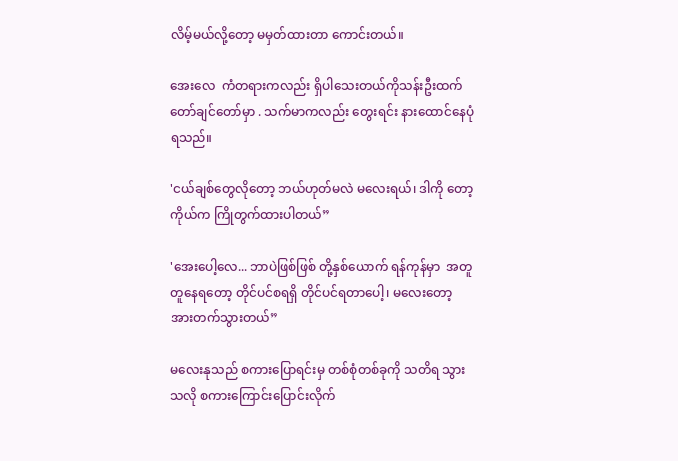လိမ့်မယ်လို့တော့ မမှတ်ထားတာ ကောင်းတယ်။

အေးလေ  ကံတရားကလည်း ရှိပါသေးတယ်ကိုသန်းဦးထက် တော်ချင်တော်မှာ . သက်မာကလည်း တွေးရင်း နားထောင်နေပုံရသည်။

'ငယ်ချစ်တွေလိုတော့ ဘယ်ဟုတ်မလဲ မလေးရယ်၊ ဒါကို တော့ ကိုယ်က ကြိုတွက်ထားပါတယ်”

'အေးပေါ့လေ... ဘာပဲဖြစ်ဖြစ် တို့နှစ်ယောက် ရန်ကုန်မှာ  အတူတူနေရတော့ တိုင်ပင်စရရှိ တိုင်ပင်ရတာပေါ့၊ မလေးတော့ အားတက်သွားတယ်”

မလေးနုသည် စကားပြောရင်းမှ တစ်စုံတစ်ခုကို သတိရ သွားသလို စကားကြောင်းပြောင်းလိုက်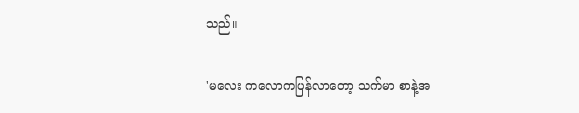သည်။

'မလေး ကလောကပြန်လာတော့ သက်မာ စာနဲ့အ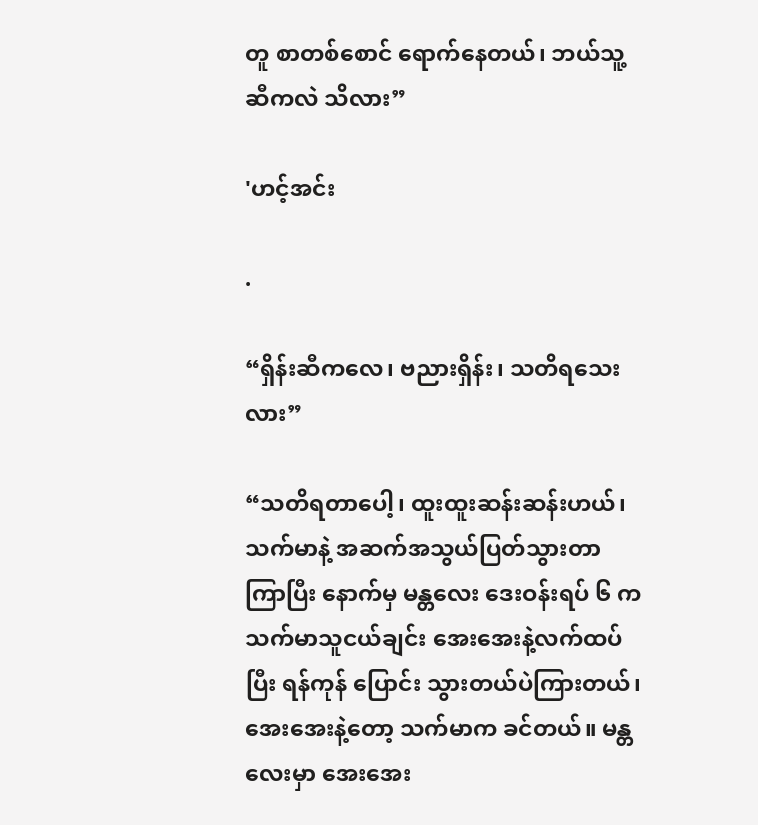တူ စာတစ်စောင် ရောက်နေတယ်၊ ဘယ်သူ့ဆီကလဲ သိလား”

'ဟင့်အင်း

.

“ရှိန်းဆီကလေ၊ ဗညားရှိန်း၊ သတိရသေးလား”

“သတိရတာပေါ့၊ ထူးထူးဆန်းဆန်းဟယ်၊ သက်မာနဲ့ အဆက်အသွယ်ပြတ်သွားတာ ကြာပြီး နောက်မှ မန္တလေး ဒေးဝန်းရပ် ၆ က သက်မာသူငယ်ချင်း အေးအေးနဲ့လက်ထပ်ပြီး ရန်ကုန် ပြောင်း သွားတယ်ပဲကြားတယ်၊ အေးအေးနဲ့တော့ သက်မာက ခင်တယ်။ မန္တလေးမှာ အေးအေး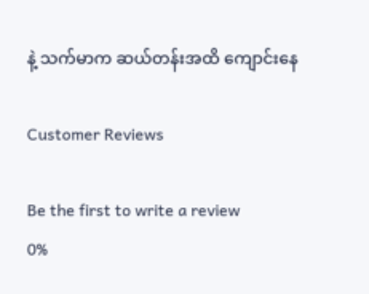နဲ့ သက်မာက ဆယ်တန်းအထိ ကျောင်းနေ

Customer Reviews

Be the first to write a review
0%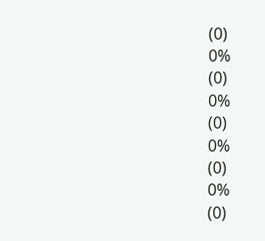(0)
0%
(0)
0%
(0)
0%
(0)
0%
(0)